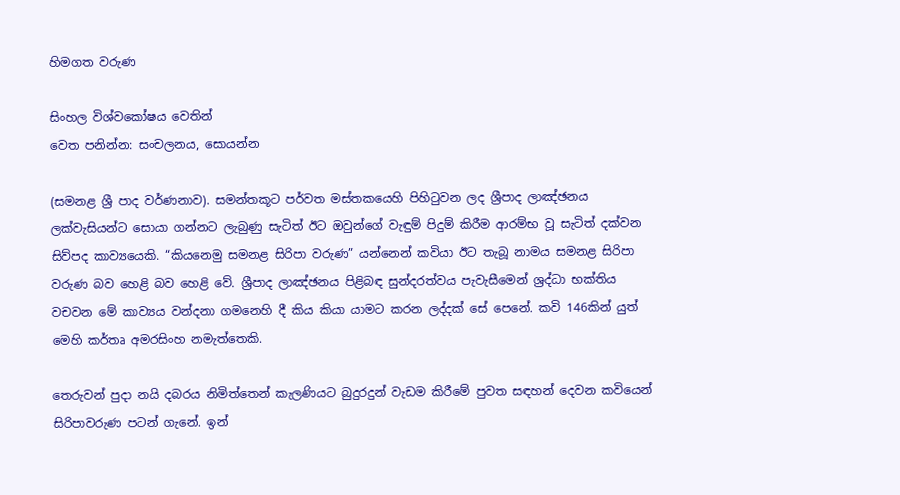හිමගත වරුණ

සිංහල විශ්වකෝෂය වෙතින්
වෙත පනින්න: සංචලනය, සොයන්න

(සමනළ ශ්‍රී පාද වර්ණනාව). සමන්තකූට පර්වත මස්තකයෙහි පිහිටුවන ලද ශ්‍රීපාද ලාඤ්ඡනය ලක්වැසියන්ට සොයා ගන්නට ලැබුණු සැටිත් ඊට ඔවුන්ගේ වැඳුම් පිදුම් කිරීම ආරම්භ වූ සැටිත් දක්වන සිව්පද කාව්‍යයෙකි. “කියනෙමු සමනළ සිරිපා වරුණ” යන්නෙන් කවියා ඊට තැබූ නාමය සමනළ සිරිපා වරුණ බව හෙළි බව හෙළි වේ. ශ්‍රීපාද ලාඤ්ඡනය පිළිබඳ සුන්දරත්වය පැවැසීමෙන් ශ්‍රද්ධා භක්තිය වචවන මේ කාව්‍යය වන්දනා ගමනෙහි දී කිය කියා යාමට කරන ලද්දක් සේ පෙනේ. කවි 146කින් යුත් මෙහි කර්තෘ අමරසිංහ නමැත්තෙකි.

තෙරුවන් පුදා නයි දබරය නිමිත්තෙන් කැලණියට බුදුරදුන් වැඩම කිරීමේ පුවත සඳහන් දෙවන කවියෙන් සිරිපාවරුණ පටන් ගැනේ. ඉන්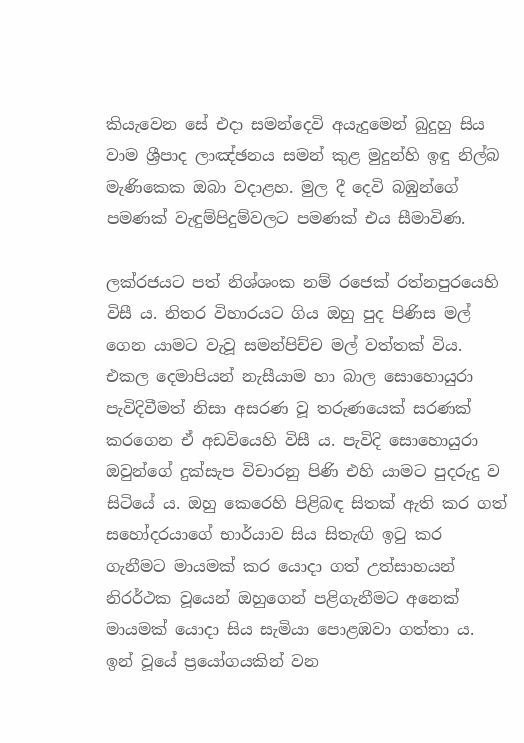කියැවෙන සේ එදා සමන්දෙවි අයැදුමෙන් බුදුහු සිය වාම ශ්‍රීපාද ලාඤ්ඡනය සමන් කුළ මුදුන්හි ඉඳු නිල්බ මැණිකෙක ඔබා වදාළහ. මුල දී දෙවි බඹුන්ගේ පමණක් වැඳුම්පිදුම්වලට පමණක් එය සීමාවිණ.

ලක්රජයට පත් නිශ්ශංක නම් රජෙක් රත්නපුරයෙහි විසී ය. නිතර විහාරයට ගිය ඔහු පුද පිණිස මල් ගෙන යාමට වැවූ සමන්පිච්ච මල් වත්තක් විය. එකල දෙමාපියන් නැසීයාම හා බාල සොහොයුරා පැවිදිවීමත් නිසා අසරණ වූ තරුණයෙක් සරණක් කරගෙන ඒ අඩවියෙහි විසී ය. පැවිදි සොහොයුරා ඔවුන්ගේ දුක්සැප විචාරනු පිණි එහි යාමට පුදරුදු ව සිටියේ ය. ඔහු කෙරෙහි පිළිබඳ සිතක් ඇති කර ගත් සහෝදරයාගේ භාර්යාව සිය සිතැඟි ඉටු කර ගැනීමට මායමක් කර යොදා ගත් උත්සාහයන් නිරර්ථක වූයෙන් ඔහුගෙන් පළිගැනීමට අනෙක් මායමක් යොදා සිය සැමියා පොළඹවා ගත්තා ය. ඉන් වූයේ ප්‍රයෝගයකින් වන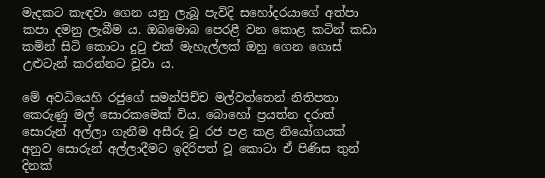මැදකට කැඳවා ගෙන යනු ලැබූ පැවිදි සහෝදරයාගේ අත්පා කපා දමනු ලැබීම ය. ඔබමොබ පෙරළී වන කොළ කටින් කඩා කමින් සිටි කොටා දුටු එක් මැහැල්ලක් ඔහු ගෙන ගොස් උළුටැන් කරන්නට වූවා ය.

මේ අවධියෙහි රජුගේ සමන්පිච්ච මල්වත්තෙන් නිතිපතා කෙරුණු මල් සොරකමෙක් විය. බොහෝ ප්‍රයත්න දරාත් සොරුන් අල්ලා ගැනීම අසීරු වූ රජ පළ කළ නියෝගයක් අනුව සොරුන් අල්ලාදීමට ඉදිරිපත් වූ කොටා ඒ පිණිස තුන් දිනක්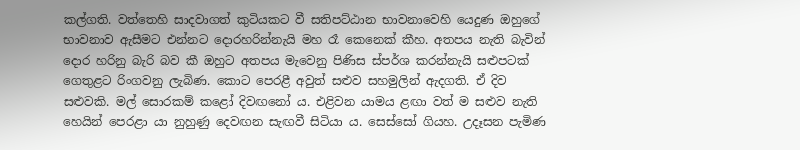කල්ගති. වත්තෙහි සාදවාගත් කුටියකට වී සතිපට්ඨාන භාවනාවෙහි යෙදුණ ඔහුගේ භාවනාව ඇසීමට එන්නට දොරහරින්නැයි මහ රෑ කෙනෙක් කීහ. අතපය නැති බැවින් දොර හරිනු බැරි බව කී ඔහුට අතපය මැවෙනු පිණිස ස්පර්ශ කරන්නැයි සළුපටක් ගෙතුළට රිංගවනු ලැබිණ. කොට පෙරළී අවුත් සළුව සහමුලින් ඇදගති. ඒ දිව සළුවකි. මල් සොරකම් කළෝ දිවඟනෝ ය. එළිවන යාමය ළඟා වත් ම සළුව නැති හෙයින් පෙරළා යා නුහුණු දෙවඟන සැඟවී සිටියා ය. සෙස්සෝ ගියහ. උදෑසන පැමිණ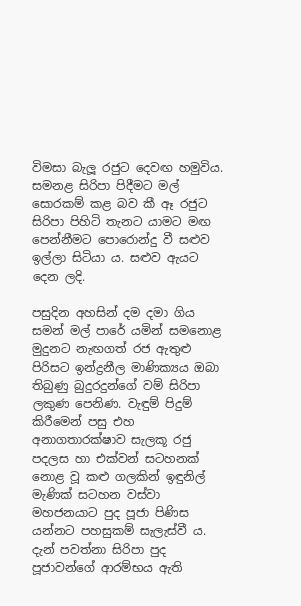විමසා බැලූ රජුට දෙවඟ හමුවිය. සමනළ සිරිපා පිදීමට මල් සොරකම් කළ බව කී ඈ රජුට සිරිපා පිහිටි තැනට යාමට මඟ පෙන්නීමට පොරොන්දු වී සළුව ඉල්ලා සිටියා ය. සළුව ඇයට දෙන ලදි.

පසුදින අහසින් දම දමා ගිය සමන් මල් පාරේ යමින් සමනොළ මුදුනට නැඟගත් රජ ඇතුළු පිරිසට ඉන්ද්‍රනීල මාණික්‍යය ඔබා තිබුණු බුදුරදුන්ගේ වම් සිරිපා ලකුණ පෙනිණ. වැඳුම් පිදුම් කිරීමෙන් පසු එහ අනාගතාරක්ෂාව සැලකූ රජු පදලස හා එක්වන් සටහනක් නොළ වූ කළු ගලකින් ඉඳුනිල් මැණික් සටහන වස්වා මහජනයාට පුද පූජා පිණිස යන්නට පහසුකම් සැලැස්වී ය. දැන් පවත්නා සිරිපා පුද පූජාවන්ගේ ආරම්භය ඇති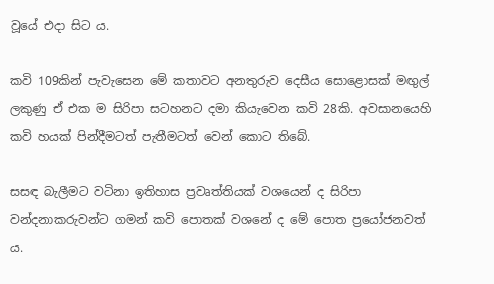වූයේ එදා සිට ය.

කවි 109කින් පැවැසෙන මේ කතාවට අනතුරුව දෙසීය සොළොසක් මඟුල් ලකුණු ඒ එක ම සිරිපා සටහනට දමා කියැවෙන කවි 28කි. අවසානයෙහි කවි හයක් පින්දීමටත් පැතීමටත් වෙන් කොට තිබේ.

සසඳ බැලීමට වටිනා ඉතිහාස ප්‍රවෘත්තියක් වශයෙන් ද සිරිපා වන්දනාකරුවන්ට ගමන් කවි පොතක් වශනේ ද මේ පොත ප්‍රයෝජනවත් ය.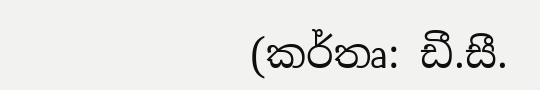(කර්තෘ: ඩී.සී.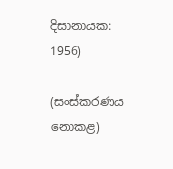දිසානායක: 1956)

(සංස්කරණය නොකළ)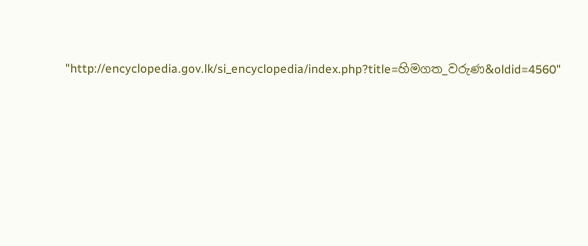"http://encyclopedia.gov.lk/si_encyclopedia/index.php?title=හිමගත_වරුණ&oldid=4560"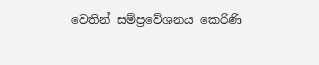වෙතින් සම්ප්‍රවේශනය කෙරිණි